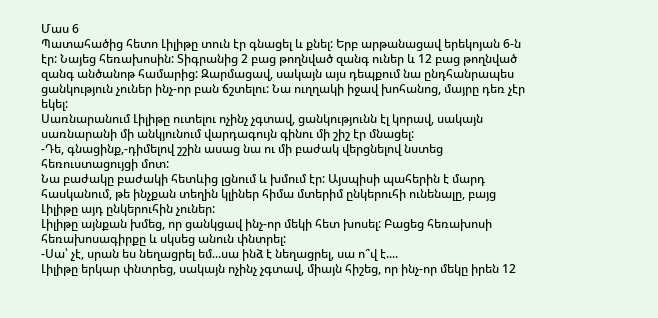Մաս 6
Պատահածից հետո Լիլիթը տուն էր գնացել և քնել: Երբ արթանացավ երեկոյան 6-ն էր: Նայեց հեռախոսին: Տիգրանից 2 բաց թողնված զանգ ուներ և 12 բաց թողնված զանգ անծանոթ համարից: Զարմացավ, սակայն այս դեպքում նա ընդհանրապես ցանկություն չուներ ինչ-որ բան ճշտելու: Նա ուղղակի իջավ խոհանոց, մայրը դեռ չէր եկել:
Սառնարանում Լիլիթը ուտելու ոչինչ չգտավ, ցանկությունն էլ կորավ, սակայն սառնարանի մի անկյունում վարդագույն գինու մի շիշ էր մնացել:
-Դե, գնացինք,-դիմելով շշին ասաց նա ու մի բաժակ վերցնելով նստեց հեռուստացույցի մոտ:
Նա բաժակը բաժակի հետևից լցնում և խմում էր: Այսպիսի պահերին է մարդ հասկանում, թե ինչքան տեղին կլիներ հիմա մտերիմ ընկերուհի ունենալը, բայց Լիլիթը այդ ընկերուհին չուներ:
Լիլիթը այնքան խմեց, որ ցանկցավ ինչ-որ մեկի հետ խոսել: Բացեց հեռախոսի հեռախոսագիրքը և սկսեց անուն փնտրել:
-Սա՝ չէ, սրան ես նեղացրել եմ...սա ինձ է նեղացրել, սա ո՞վ է....
Լիլիթը երկար փնտրեց, սակայն ոչինչ չգտավ, միայն հիշեց, որ ինչ-որ մեկը իրեն 12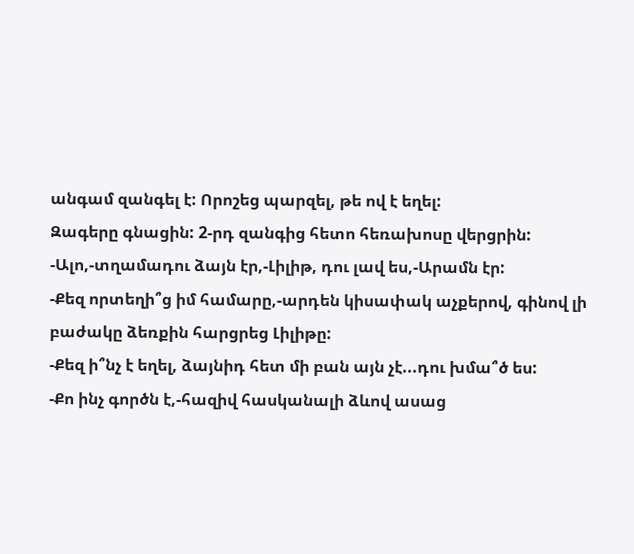անգամ զանգել է: Որոշեց պարզել, թե ով է եղել:
Զագերը գնացին: 2-րդ զանգից հետո հեռախոսը վերցրին:
-Ալո,-տղամադու ձայն էր,-Լիլիթ, դու լավ ես,-Արամն էր:
-Քեզ որտեղի՞ց իմ համարը,-արդեն կիսափակ աչքերով, գինով լի բաժակը ձեռքին հարցրեց Լիլիթը:
-Քեզ ի՞նչ է եղել, ձայնիդ հետ մի բան այն չէ...դու խմա՞ծ ես:
-Քո ինչ գործն է,-հազիվ հասկանալի ձևով ասաց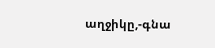աղջիկը,-գնա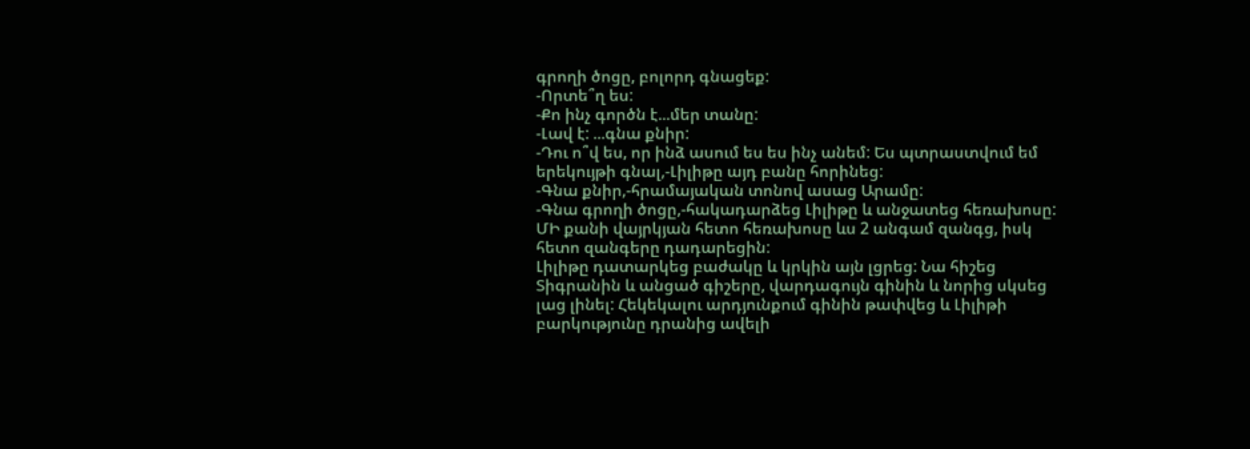գրողի ծոցը, բոլորդ գնացեք:
-Որտե՞ղ ես:
-Քո ինչ գործն է...մեր տանը:
-Լավ է: ...գնա քնիր:
-Դու ո՞վ ես, որ ինձ ասում ես ես ինչ անեմ: Ես պտրաստվում եմ երեկույթի գնալ,-Լիլիթը այդ բանը հորինեց:
-Գնա քնիր,-հրամայական տոնով ասաց Արամը:
-Գնա գրողի ծոցը,-հակադարձեց Լիլիթը և անջատեց հեռախոսը:
ՄԻ քանի վայրկյան հետո հեռախոսը ևս 2 անգամ զանգց, իսկ հետո զանգերը դադարեցին:
Լիլիթը դատարկեց բաժակը և կրկին այն լցրեց: Նա հիշեց Տիգրանին և անցած գիշերը, վարդագույն գինին և նորից սկսեց լաց լինել: Հեկեկալու արդյունքում գինին թափվեց և Լիլիթի բարկությունը դրանից ավելի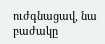ուժգնացավ, նա բաժակը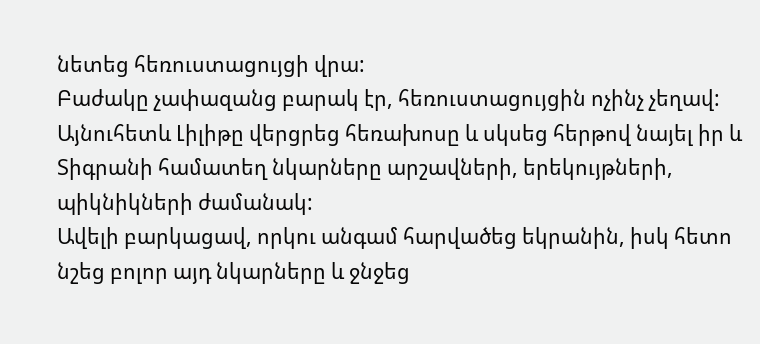նետեց հեռուստացույցի վրա:
Բաժակը չափազանց բարակ էր, հեռուստացույցին ոչինչ չեղավ: Այնուհետև Լիլիթը վերցրեց հեռախոսը և սկսեց հերթով նայել իր և Տիգրանի համատեղ նկարները արշավների, երեկույթների, պիկնիկների ժամանակ:
Ավելի բարկացավ, որկու անգամ հարվածեց եկրանին, իսկ հետո նշեց բոլոր այդ նկարները և ջնջեց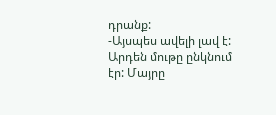դրանք:
-Այսպես ավելի լավ է:
Արդեն մութը ընկնում էր: Մայրը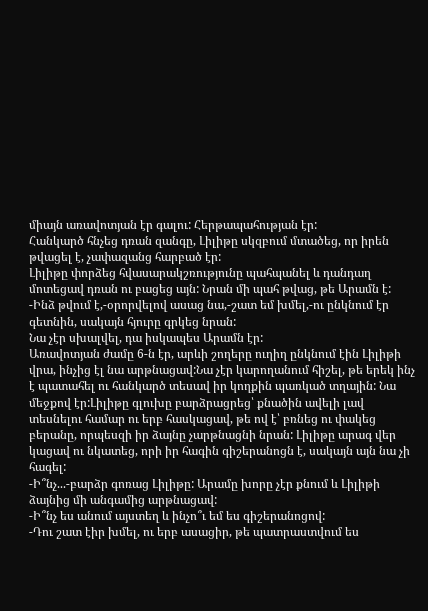միայն առավոտյան էր գալու: Հերթապահության էր:
Հանկարծ հնչեց դռան զանգը, Լիլիթը սկզբում մտածեց, որ իրեն թվացել է, չափազանց հարբած էր:
Լիլիթը փորձեց հվասարակշռությունը պահպանել և դանդաղ մոտեցավ դռան ու բացեց այն: Նրան մի պահ թվաց, թե Արամն է:
-Ինձ թվում է,-օրորվելով ասաց նա,-շատ եմ խմել,-ու ընկնում էր գետնին, սակայն հյուրը գրկեց նրան:
Նա չէր սխալվել, դա իսկապես Արամն էր:
Առավոտյան ժամը 6-ն էր, արևի շողերը ուղիղ ընկնում էին Լիլիթի վրա, ինչից էլ նա արթնացավ:Նա չէր կարողանում հիշել, թե երեկ ինչ է պատահել ու հանկարծ տեսավ իր կողքին պառկած տղային: Նա մեջքով էր:Լիլիթը գլուխը բարձրացրեց՝ քնածին ավելի լավ տեսնելու համար ու երբ հասկացավ, թե ով է՝ բռնեց ու փակեց բերանը, որպեսզի իր ձայնը չարթնացնի նրան: Լիլիթը արագ վեր կացավ ու նկատեց, որի իր հագին գիշերանոցն է, սակայն այն նա չի հագել:
-Ի՞նչ...-բարձր գոռաց Լիլիթը: Արամը խորը չէր քնում և Լիլիթի ձայնից մի անգամից արթնացավ:
-Ի՞նչ ես անում այստեղ և ինչո՞ւ եմ ես գիշերանոցով:
-Դու շատ էիր խմել, ու երբ ասացիր, թե պատրաստվում ես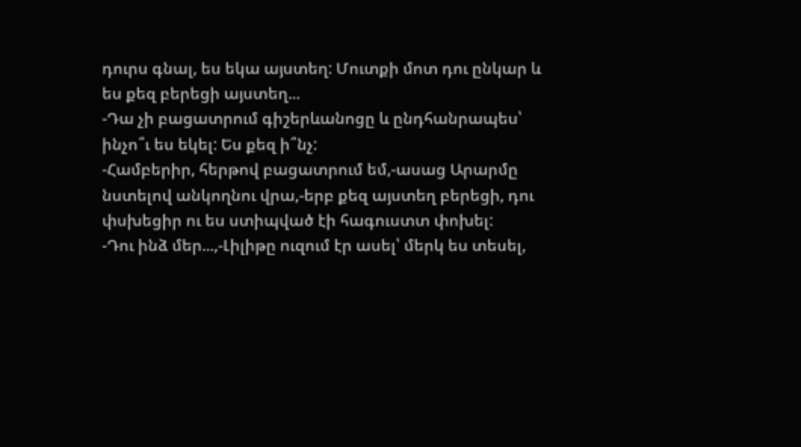դուրս գնալ, ես եկա այստեղ: Մուտքի մոտ դու ընկար և ես քեզ բերեցի այստեղ...
-Դա չի բացատրում գիշերևանոցը և ընդհանրապես՝ ինչո՞ւ ես եկել: Ես քեզ ի՞նչ:
-Համբերիր, հերթով բացատրում եմ,-ասաց Արարմը նստելով անկողնու վրա,-երբ քեզ այստեղ բերեցի, դու փսխեցիր ու ես ստիպված էի հագուստտ փոխել:
-Դու ինձ մեր...,-Լիլիթը ուզում էր ասել՝ մերկ ես տեսել,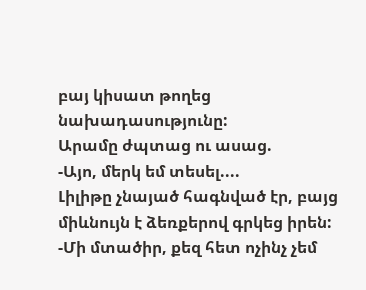բայ կիսատ թողեց նախադասությունը:
Արամը ժպտաց ու ասաց.
-Այո, մերկ եմ տեսել....
Լիլիթը չնայած հագնված էր, բայց միևնույն է ձեռքերով գրկեց իրեն:
-Մի մտածիր, քեզ հետ ոչինչ չեմ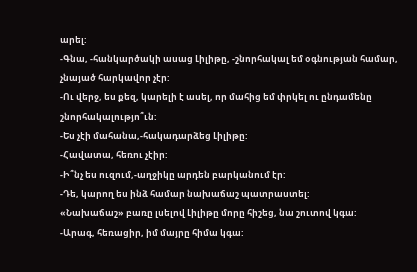արել:
-Գնա, -հանկարծակի ասաց Լիլիթը, -շնորհակալ եմ օգնության համար, չնայած հարկավոր չէր:
-Ու վերջ, ես քեզ, կարելի է ասել, որ մահից եմ փրկել ու ընդամենը շնորհակալությո՞ւն:
-Ես չէի մահանա,-հակադարձեց Լիլիթը:
-Հավատա, հեռու չէիր:
-Ի՞նչ ես ուզում,-աղջիկը արդեն բարկանում էր:
-Դե, կարող ես ինձ համար նախաճաշ պատրաստել:
«Նախաճաշ» բառը լսելով Լիլիթը մորը հիշեց, նա շուտով կգա:
-Արագ, հեռացիր, իմ մայրը հիմա կգա: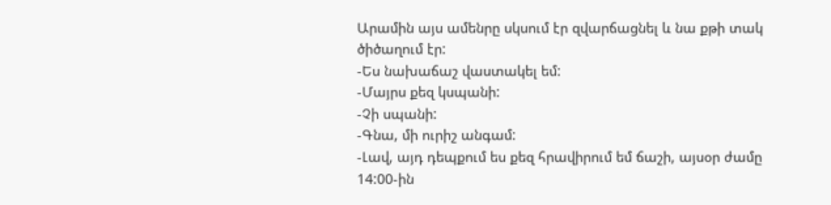Արամին այս ամենրը սկսում էր զվարճացնել և նա քթի տակ ծիծաղում էր:
-Ես նախաճաշ վաստակել եմ:
-Մայրս քեզ կսպանի:
-Չի սպանի:
-Գնա, մի ուրիշ անգամ:
-Լավ, այդ դեպքում ես քեզ հրավիրում եմ ճաշի, այսօր ժամը 14:00-ին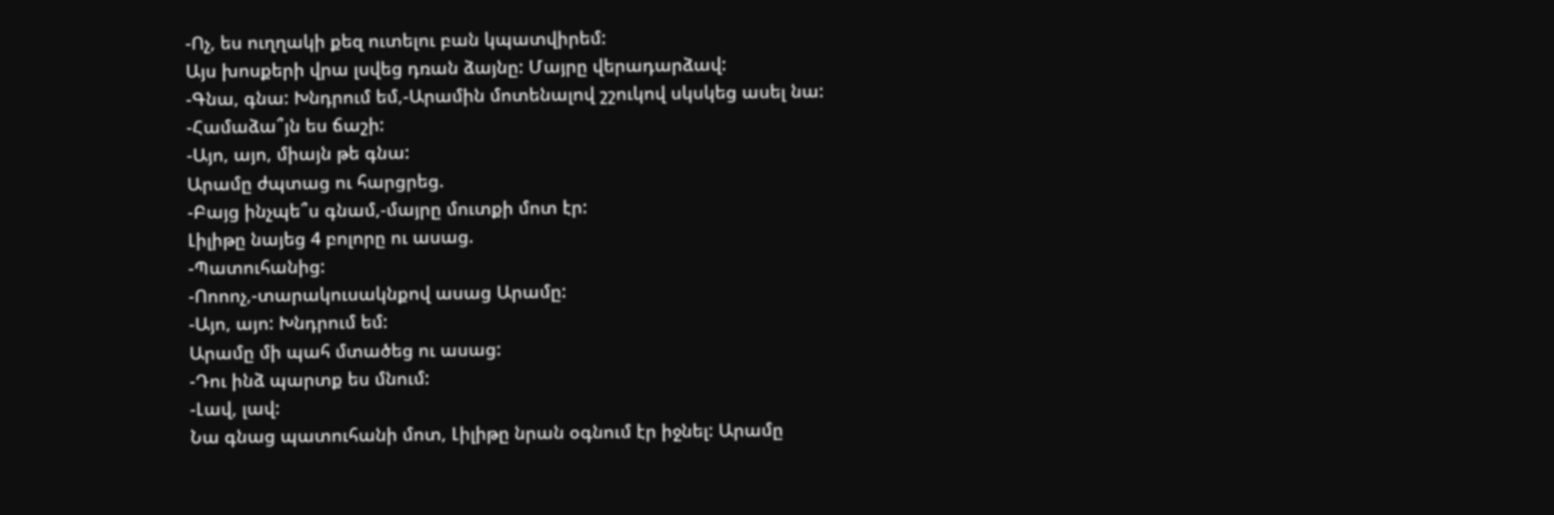-Ոչ, ես ուղղակի քեզ ուտելու բան կպատվիրեմ:
Այս խոսքերի վրա լսվեց դռան ձայնը: Մայրը վերադարձավ:
-Գնա, գնա: Խնդրում եմ,-Արամին մոտենալով շշուկով սկսկեց ասել նա:
-Համաձա՞յն ես ճաշի:
-Այո, այո, միայն թե գնա:
Արամը ժպտաց ու հարցրեց.
-Բայց ինչպե՞ս գնամ,-մայրը մուտքի մոտ էր:
Լիլիթը նայեց 4 բոլորը ու ասաց.
-Պատուհանից:
-Ոոոոչ,-տարակուսակնքով ասաց Արամը:
-Այո, այո: Խնդրում եմ:
Արամը մի պահ մտածեց ու ասաց:
-Դու ինձ պարտք ես մնում:
-Լավ, լավ:
Նա գնաց պատուհանի մոտ, Լիլիթը նրան օգնում էր իջնել: Արամը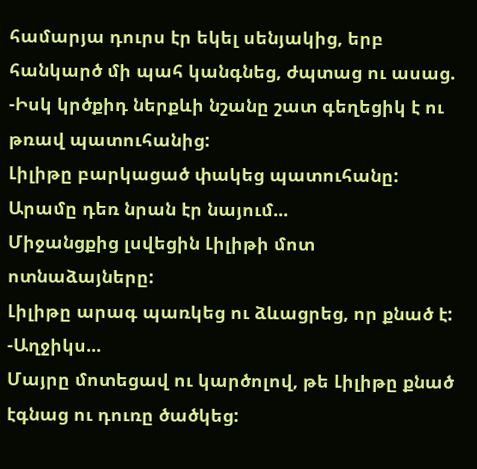համարյա դուրս էր եկել սենյակից, երբ հանկարծ մի պահ կանգնեց, ժպտաց ու ասաց.
-Իսկ կրծքիդ ներքևի նշանը շատ գեղեցիկ է ու թռավ պատուհանից:
Լիլիթը բարկացած փակեց պատուհանը: Արամը դեռ նրան էր նայում...
Միջանցքից լսվեցին Լիլիթի մոտ ոտնաձայները:
Լիլիթը արագ պառկեց ու ձևացրեց, որ քնած է:
-Աղջիկս...
Մայրը մոտեցավ ու կարծոլով, թե Լիլիթը քնած էգնաց ու դուռը ծածկեց: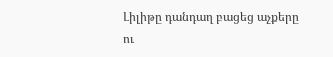Լիլիթը դանդաղ բացեց աչքերը ու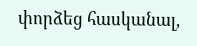փորձեց հասկանալ,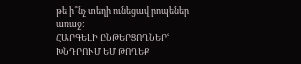թե ի՞նչ տեղի ունեցավ րոպեներ առաջ:
ՀԱՐԳԵԼԻ ԸՆԹԵՐՑՈՂՆԵՐՙ ԽՆԴՐՈՒՄ ԵՄ ԹՈՂԵՔ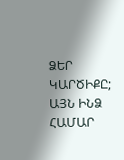ՁԵՐ ԿԱՐԾԻՔԸ; ԱՅՆ ԻՆՁ ՀԱՄԱՐ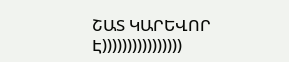ՇԱՏ ԿԱՐԵՎՈՐ Է))))))))))))))))